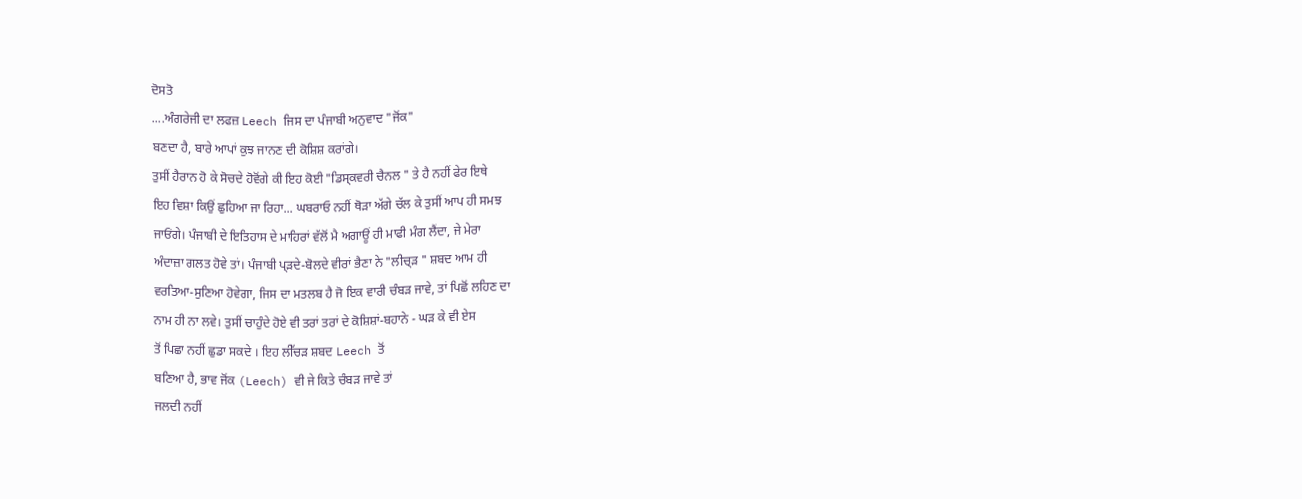ਦੋਸਤੋ
....ਅੰਗਰੇਜੀ ਦਾ ਲਫਜ਼ Leech ਜਿਸ ਦਾ ਪੰਜਾਬੀ ਅਨੁਵਾਦ "ਜੋਂਕ"
ਬਣਦਾ ਹੈ, ਬਾਰੇ ਆਪਾਂ ਕੁਝ ਜਾਨਣ ਦੀ ਕੋਸ਼ਿਸ਼ ਕਰਾਂਗੇ।
ਤੁਸੀਂ ਹੈਰਾਨ ਹੋ ਕੇ ਸੋਚਦੇ ਹੋਵੋਂਗੇ ਕੀ ਇਹ ਕੋਈ "ਡਿਸ੍ਕਵਰੀ ਚੈਨਲ " ਤੇ ਹੈ ਨਹੀਂ ਫੇਰ ਇਥੇ
ਇਹ ਵਿਸ਼ਾ ਕਿਉਂ ਛੁਹਿਆ ਜਾ ਰਿਹਾ... ਘਬਰਾਓ ਨਹੀਂ ਥੋੜਾ ਅੱਗੇ ਚੱਲ ਕੇ ਤੁਸੀਂ ਆਪ ਹੀ ਸਮਝ
ਜਾਓਂਗੇ। ਪੰਜਾਬੀ ਦੇ ਇਤਿਹਾਸ ਦੇ ਮਾਹਿਰਾਂ ਵੱਲੋਂ ਮੈ ਅਗਾਊਂ ਹੀ ਮਾਫੀ ਮੰਗ ਲੈਂਦਾ, ਜੇ ਮੇਰਾ
ਅੰਦਾਜ਼ਾ ਗਲਤ ਹੋਵੇ ਤਾਂ। ਪੰਜਾਬੀ ਪ੍ੜਦੇ-ਬੋਲਦੇ ਵੀਰਾਂ ਭੈਣਾ ਨੇ "ਲੀਚ੍ੜ " ਸ਼ਬਦ ਆਮ ਹੀ
ਵਰਤਿਆ-ਸੁਣਿਆ ਹੋਵੇਗਾ, ਜਿਸ ਦਾ ਮਤਲਬ ਹੈ ਜੋ ਇਕ ਵਾਰੀ ਚੰਬੜ ਜਾਵੇ, ਤਾਂ ਪਿਛੋਂ ਲਹਿਣ ਦਾ
ਨਾਮ ਹੀ ਨਾ ਲਵੇ। ਤੁਸੀਂ ਚਾਹੁੰਦੇ ਹੋਏ ਵੀ ਤਰਾਂ ਤਰਾਂ ਦੇ ਕੋਸ਼ਿਸ਼ਾਂ-ਬਹਾਨੇ - ਘੜ ਕੇ ਵੀ ਏਸ
ਤੋਂ ਪਿਛਾ ਨਹੀਂ ਛੁਡਾ ਸਕਦੇ । ਇਹ ਲੀੱਚੜ ਸ਼ਬਦ Leech ਤੋਂ
ਬਣਿਆ ਹੈ, ਭਾਵ ਜੋਂਕ (Leech) ਵੀ ਜੇ ਕਿਤੇ ਚੰਬੜ ਜਾਵੇ ਤਾਂ
ਜਲਦੀ ਨਹੀਂ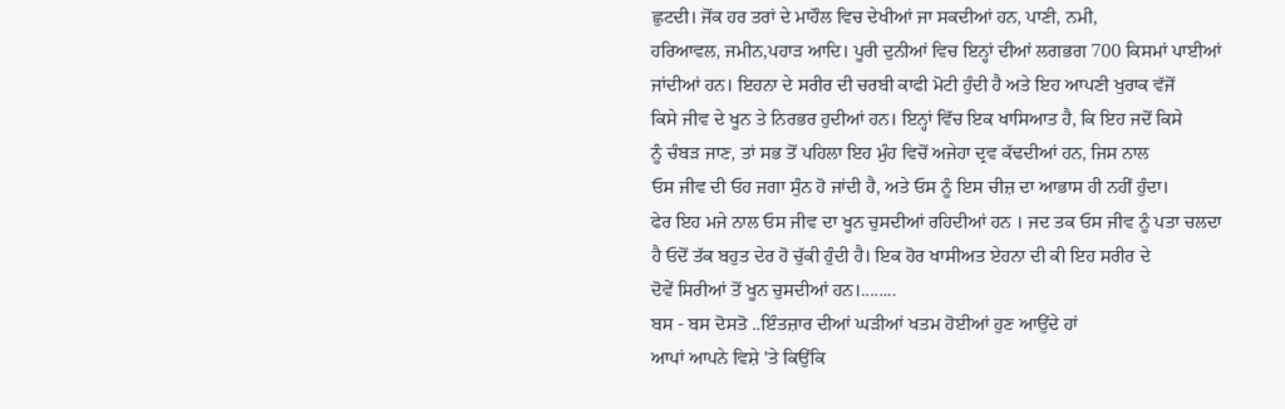ਛੁਟਦੀ। ਜੋਂਕ ਹਰ ਤਰਾਂ ਦੇ ਮਾਹੌਲ ਵਿਚ ਦੇਖੀਆਂ ਜਾ ਸਕਦੀਆਂ ਹਨ, ਪਾਣੀ, ਨਮੀ,
ਹਰਿਆਵਲ, ਜਮੀਨ,ਪਹਾੜ ਆਦਿ। ਪੂਰੀ ਦੁਨੀਆਂ ਵਿਚ ਇਨ੍ਹਾਂ ਦੀਆਂ ਲਗਭਗ 700 ਕਿਸਮਾਂ ਪਾਈਆਂ
ਜਾਂਦੀਆਂ ਹਨ। ਇਹਨਾ ਦੇ ਸਰੀਰ ਦੀ ਚਰਬੀ ਕਾਫੀ ਮੋਟੀ ਹੁੰਦੀ ਹੈ ਅਤੇ ਇਹ ਆਪਣੀ ਖੁਰਾਕ ਵੱਜੋਂ
ਕਿਸੇ ਜੀਵ ਦੇ ਖੂਨ ਤੇ ਨਿਰਭਰ ਹੁਦੀਆਂ ਹਨ। ਇਨ੍ਹਾਂ ਵਿੱਚ ਇਕ ਖਾਸਿਆਤ ਹੈ, ਕਿ ਇਹ ਜਦੋਂ ਕਿਸੇ
ਨੂੰ ਚੰਬੜ ਜਾਣ, ਤਾਂ ਸਭ ਤੋਂ ਪਹਿਲਾ ਇਹ ਮੁੰਹ ਵਿਚੋਂ ਅਜੇਹਾ ਦ੍ਰਵ ਕੱਢਦੀਆਂ ਹਨ, ਜਿਸ ਨਾਲ
ਓਸ ਜੀਵ ਦੀ ਓਹ ਜਗਾ ਸੁੰਨ ਹੋ ਜਾਂਦੀ ਹੈ, ਅਤੇ ਓਸ ਨੂੰ ਇਸ ਚੀਜ਼ ਦਾ ਆਭਾਸ ਹੀ ਨਹੀਂ ਹੁੰਦਾ।
ਫੇਰ ਇਹ ਮਜੇ ਨਾਲ ਓਸ ਜੀਵ ਦਾ ਖੂਨ ਚੁਸਦੀਆਂ ਰਹਿਦੀਆਂ ਹਨ । ਜਦ ਤਕ ਓਸ ਜੀਵ ਨੂੰ ਪਤਾ ਚਲਦਾ
ਹੈ ਓਦੋਂ ਤੱਕ ਬਹੁਤ ਦੇਰ ਹੋ ਚੁੱਕੀ ਹੁੰਦੀ ਹੈ। ਇਕ ਹੋਰ ਖਾਸੀਅਤ ਏਹਨਾ ਦੀ ਕੀ ਇਹ ਸਰੀਰ ਦੇ
ਦੋਵੇਂ ਸਿਰੀਆਂ ਤੋਂ ਖੂਨ ਚੁਸਦੀਆਂ ਹਨ।........
ਬਸ - ਬਸ ਦੋਸਤੋ ..ਇੰਤਜ਼ਾਰ ਦੀਆਂ ਘੜੀਆਂ ਖਤਮ ਹੋਈਆਂ ਹੁਣ ਆਉਂਦੇ ਹਾਂ
ਆਪਾਂ ਆਪਨੇ ਵਿਸ਼ੇ 'ਤੇ ਕਿਉਂਕਿ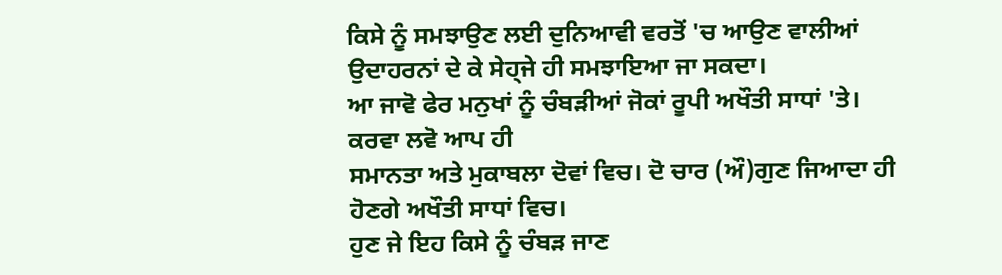ਕਿਸੇ ਨੂੰ ਸਮਝਾਉਣ ਲਈ ਦੁਨਿਆਵੀ ਵਰਤੋਂ 'ਚ ਆਉਣ ਵਾਲੀਆਂ
ਉਦਾਹਰਨਾਂ ਦੇ ਕੇ ਸੇਹ੍ਜੇ ਹੀ ਸਮਝਾਇਆ ਜਾ ਸਕਦਾ।
ਆ ਜਾਵੋ ਫੇਰ ਮਨੁਖਾਂ ਨੂੰ ਚੰਬੜੀਆਂ ਜੋਕਾਂ ਰੂਪੀ ਅਖੌਤੀ ਸਾਧਾਂ 'ਤੇ। ਕਰਵਾ ਲਵੋ ਆਪ ਹੀ
ਸਮਾਨਤਾ ਅਤੇ ਮੁਕਾਬਲਾ ਦੋਵਾਂ ਵਿਚ। ਦੋ ਚਾਰ (ਔ)ਗੁਣ ਜਿਆਦਾ ਹੀ ਹੋਣਗੇ ਅਖੌਤੀ ਸਾਧਾਂ ਵਿਚ।
ਹੁਣ ਜੇ ਇਹ ਕਿਸੇ ਨੂੰ ਚੰਬੜ ਜਾਣ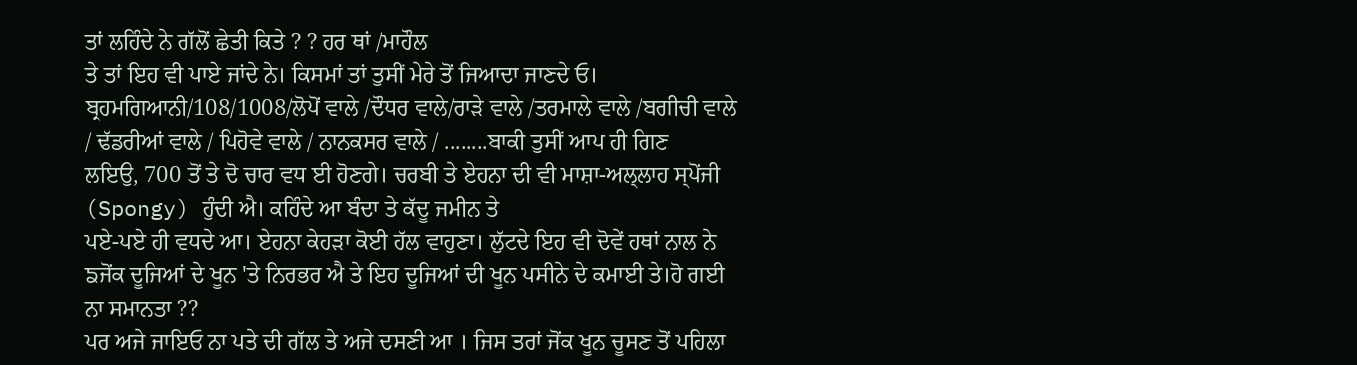ਤਾਂ ਲਹਿੰਦੇ ਨੇ ਗੱਲੋਂ ਛੇਤੀ ਕਿਤੇ ? ? ਹਰ ਥਾਂ /ਮਾਹੌਲ
ਤੇ ਤਾਂ ਇਹ ਵੀ ਪਾਏ ਜਾਂਦੇ ਨੇ। ਕਿਸਮਾਂ ਤਾਂ ਤੁਸੀਂ ਮੇਰੇ ਤੋਂ ਜਿਆਦਾ ਜਾਣਦੇ ਓ।
ਬ੍ਰਹਮਗਿਆਨੀ/108/1008/ਲੋਪੋਂ ਵਾਲੇ /ਦੌਧਰ ਵਾਲੇ/ਰਾੜੇ ਵਾਲੇ /ਤਰਮਾਲੇ ਵਾਲੇ /ਬਗੀਚੀ ਵਾਲੇ
/ ਢੱਡਰੀਆਂ ਵਾਲੇ / ਪਿਹੋਵੇ ਵਾਲੇ / ਨਾਨਕਸਰ ਵਾਲੇ / ........ਬਾਕੀ ਤੁਸੀਂ ਆਪ ਹੀ ਗਿਣ
ਲਇਉ, 700 ਤੋਂ ਤੇ ਦੋ ਚਾਰ ਵਧ ਈ ਹੋਣਗੇ। ਚਰਬੀ ਤੇ ਏਹਨਾ ਦੀ ਵੀ ਮਾਸ਼ਾ-ਅਲ੍ਲਾਹ ਸ੍ਪੋਂਜੀ
(Spongy) ਹੁੰਦੀ ਐ। ਕਹਿੰਦੇ ਆ ਬੰਦਾ ਤੇ ਕੱਦੂ ਜਮੀਨ ਤੇ
ਪਏ-ਪਏ ਹੀ ਵਧਦੇ ਆ। ਏਹਨਾ ਕੇਹੜਾ ਕੋਈ ਹੱਲ ਵਾਹੁਣਾ। ਲੁੱਟਦੇ ਇਹ ਵੀ ਦੋਵੇਂ ਹਥਾਂ ਨਾਲ ਨੇ
ਙਜੋਂਕ ਦੂਜਿਆਂ ਦੇ ਖੂਨ 'ਤੇ ਨਿਰਭਰ ਐ ਤੇ ਇਹ ਦੂਜਿਆਂ ਦੀ ਖੂਨ ਪਸੀਨੇ ਦੇ ਕਮਾਈ ਤੇ।ਹੋ ਗਈ
ਨਾ ਸਮਾਨਤਾ ??
ਪਰ ਅਜੇ ਜਾਇਓ ਨਾ ਪਤੇ ਦੀ ਗੱਲ ਤੇ ਅਜੇ ਦਸਣੀ ਆ । ਜਿਸ ਤਰਾਂ ਜੋਂਕ ਖੂਨ ਚੂਸਣ ਤੋਂ ਪਹਿਲਾ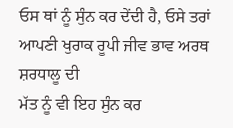ਓਸ ਥਾਂ ਨੂੰ ਸੁੰਨ ਕਰ ਦੇਂਦੀ ਹੈ, ਓਸੇ ਤਰਾਂ ਆਪਣੀ ਖੁਰਾਕ ਰੂਪੀ ਜੀਵ ਭਾਵ ਅਰਥ ਸ਼ਰਧਾਲੂ ਦੀ
ਮੱਤ ਨੂੰ ਵੀ ਇਹ ਸੁੰਨ ਕਰ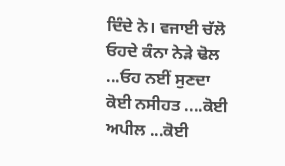ਦਿੰਦੇ ਨੇ। ਵਜਾਈ ਚੱਲੋ ਓਹਦੇ ਕੰਨਾ ਨੇੜੇ ਢੋਲ ...ਓਹ ਨਈਂ ਸੁਣਦਾ
ਕੋਈ ਨਸੀਹਤ ....ਕੋਈ ਅਪੀਲ ...ਕੋਈ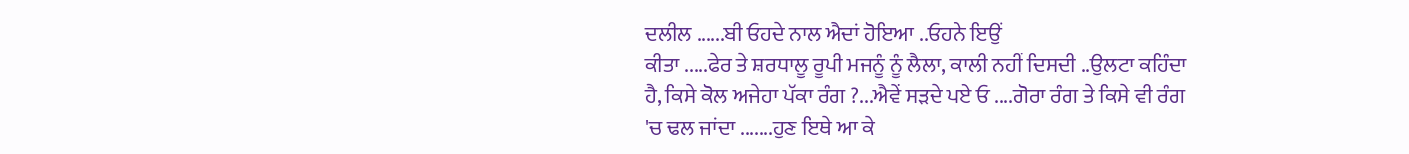ਦਲੀਲ ......ਬੀ ਓਹਦੇ ਨਾਲ ਐਦਾਂ ਹੋਇਆ ..ਓਹਨੇ ਇਉਂ
ਕੀਤਾ .....ਫੇਰ ਤੇ ਸ਼ਰਧਾਲੂ ਰੂਪੀ ਮਜਨੂੰ ਨੂੰ ਲੈਲਾ, ਕਾਲੀ ਨਹੀਂ ਦਿਸਦੀ ..ਉਲਟਾ ਕਹਿੰਦਾ
ਹੈ, ਕਿਸੇ ਕੋਲ ਅਜੇਹਾ ਪੱਕਾ ਰੰਗ ?...ਐਵੇਂ ਸੜਦੇ ਪਏ ਓ ....ਗੋਰਾ ਰੰਗ ਤੇ ਕਿਸੇ ਵੀ ਰੰਗ
'ਚ ਢਲ ਜਾਂਦਾ .......ਹੁਣ ਇਥੇ ਆ ਕੇ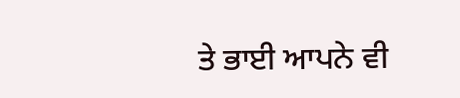ਤੇ ਭਾਈ ਆਪਨੇ ਵੀ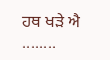ਹਥ ਖੜੇ ਐ ........